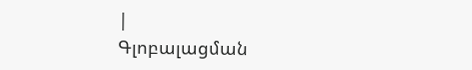|
Գլոբալացման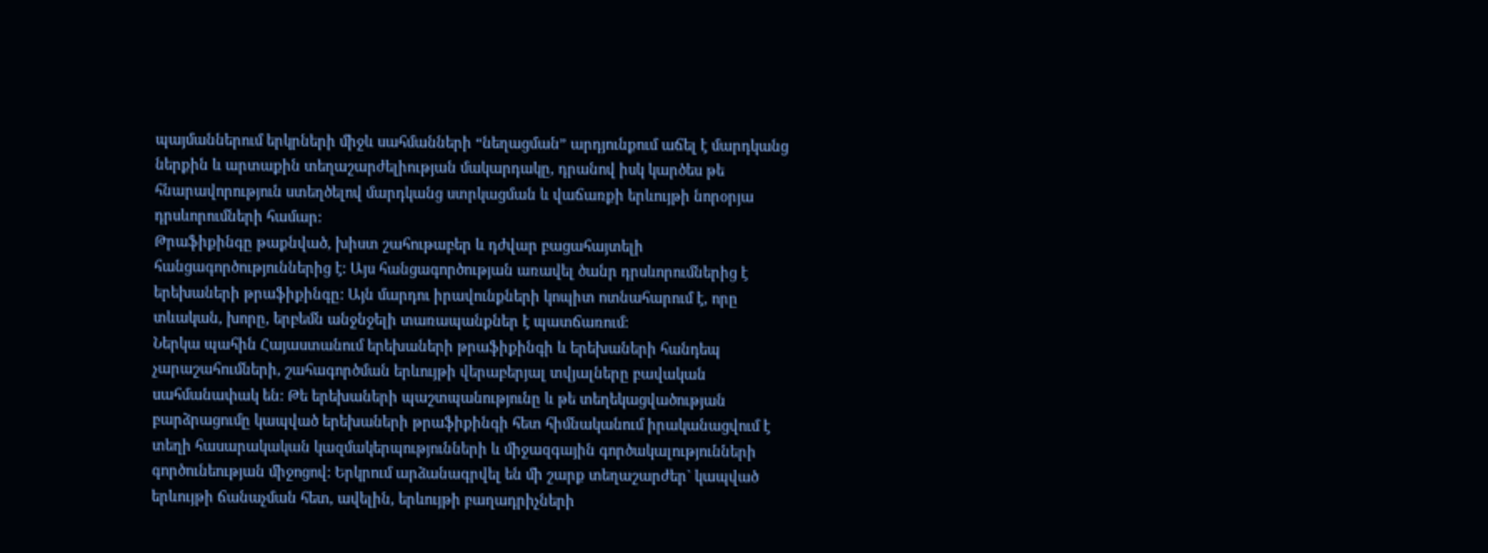պայմաններում երկրների միջև սահմանների “նեղացման” արդյունքում աճել է մարդկանց ներքին և արտաքին տեղաշարժելիության մակարդակը, դրանով իսկ կարծես թե հնարավորություն ստեղծելով մարդկանց ստրկացման և վաճառքի երևույթի նորօրյա դրսևորումների համար:
Թրաֆիքինգը թաքնված, խիստ շահութաբեր և դժվար բացահայտելի հանցագործություններից է: Այս հանցագործության առավել ծանր դրսևորումներից է երեխաների թրաֆիքինգը: Այն մարդու իրավունքների կոպիտ ոտնահարում է, որը տևական, խորը, երբեմն անջնջելի տառապանքներ է պատճառում:
Ներկա պահին Հայաստանում երեխաների թրաֆիքինգի և երեխաների հանդեպ չարաշահումների, շահագործման երևույթի վերաբերյալ տվյալները բավական սահմանափակ են: Թե երեխաների պաշտպանությունը և թե տեղեկացվածության բարձրացումը կապված երեխաների թրաֆիքինգի հետ հիմնականում իրականացվում է տեղի հասարակական կազմակերպությունների և միջազգային գործակալությունների գործունեության միջոցով: Երկրում արձանագրվել են մի շարք տեղաշարժեր` կապված երևույթի ճանաչման հետ, ավելին, երևույթի բաղադրիչների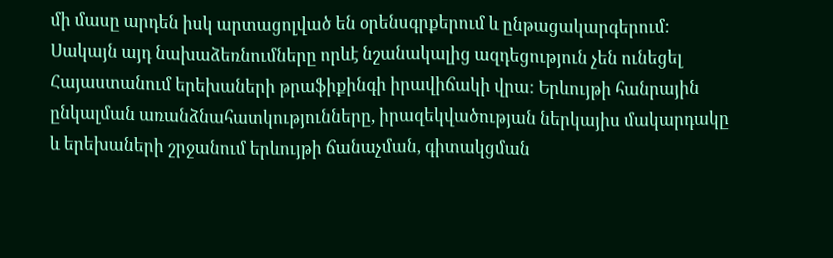մի մասը արդեն իսկ արտացոլված են օրենսգրքերում և ընթացակարգերում: Սակայն այդ նախաձեռնումները որևէ նշանակալից ազդեցություն չեն ունեցել Հայաստանում երեխաների թրաֆիքինգի իրավիճակի վրա: Երևույթի հանրային ընկալման առանձնահատկությունները, իրազեկվածության ներկայիս մակարդակը և երեխաների շրջանում երևույթի ճանաչման, գիտակցման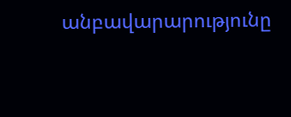անբավարարությունը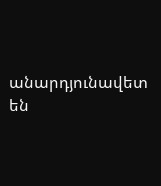անարդյունավետ են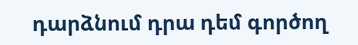դարձնում դրա դեմ գործող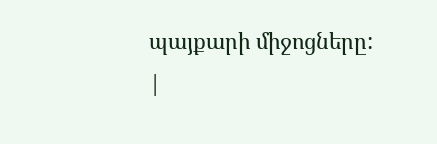պայքարի միջոցները:
|